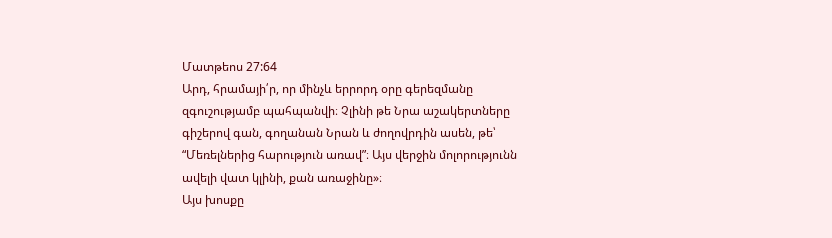Մատթեոս 27:64
Արդ, հրամայի՛ր, որ մինչև երրորդ օրը գերեզմանը զգուշությամբ պահպանվի։ Չլինի թե Նրա աշակերտները գիշերով գան, գողանան Նրան և ժողովրդին ասեն, թե՝ “Մեռելներից հարություն առավ”։ Այս վերջին մոլորությունն ավելի վատ կլինի, քան առաջինը»։
Այս խոսքը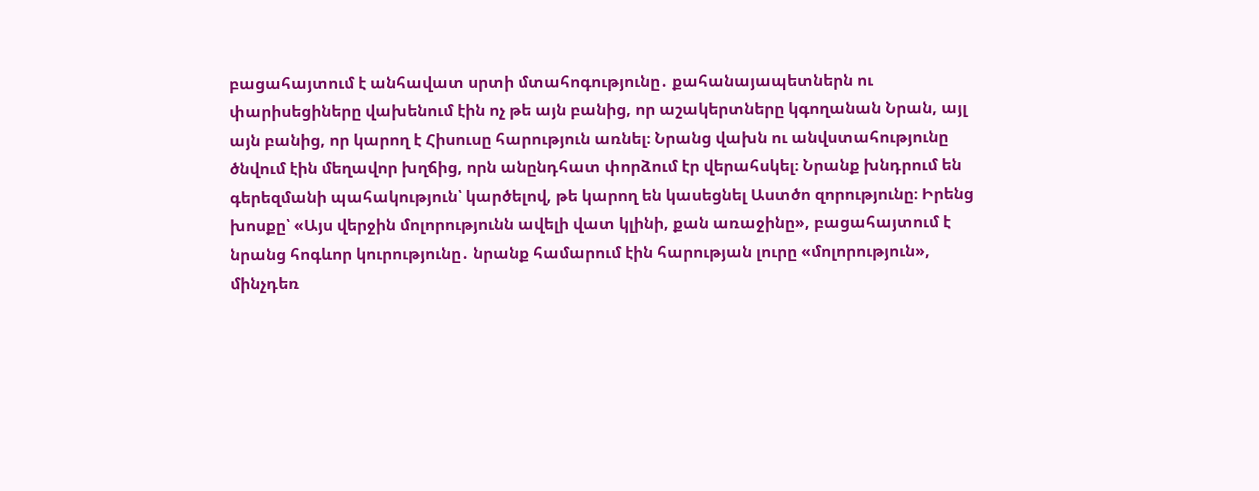բացահայտում է անհավատ սրտի մտահոգությունը․ քահանայապետներն ու փարիսեցիները վախենում էին ոչ թե այն բանից, որ աշակերտները կգողանան Նրան, այլ այն բանից, որ կարող է Հիսուսը հարություն առնել։ Նրանց վախն ու անվստահությունը ծնվում էին մեղավոր խղճից, որն անընդհատ փորձում էր վերահսկել։ Նրանք խնդրում են գերեզմանի պահակություն՝ կարծելով, թե կարող են կասեցնել Աստծո զորությունը։ Իրենց խոսքը՝ «Այս վերջին մոլորությունն ավելի վատ կլինի, քան առաջինը», բացահայտում է նրանց հոգևոր կուրությունը․ նրանք համարում էին հարության լուրը «մոլորություն», մինչդեռ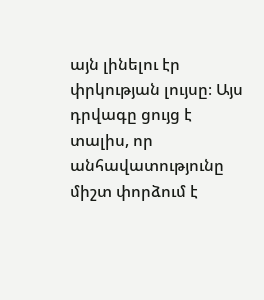այն լինելու էր փրկության լույսը։ Այս դրվագը ցույց է տալիս, որ անհավատությունը միշտ փորձում է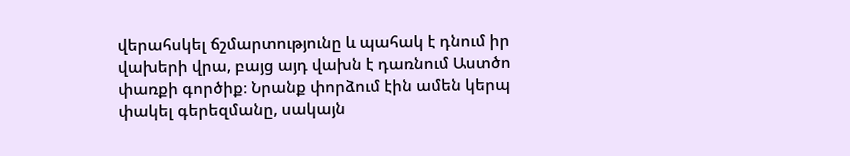վերահսկել ճշմարտությունը և պահակ է դնում իր վախերի վրա, բայց այդ վախն է դառնում Աստծո փառքի գործիք։ Նրանք փորձում էին ամեն կերպ փակել գերեզմանը, սակայն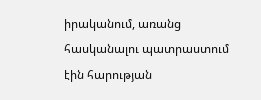իրականում, առանց հասկանալու պատրաստում էին հարության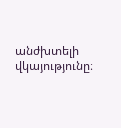անժխտելի վկայությունը։